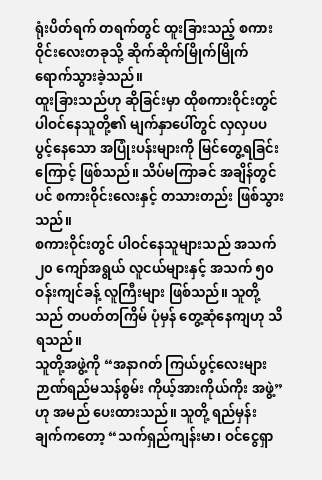ရုံးပိတ်ရက် တရက်တွင် ထူးခြားသည့် စကားဝိုင်းလေးတခုသို့ ဆိုက်ဆိုက်မြိုက်မြိုက် ရောက်သွားခဲ့သည်။
ထူးခြားသည်ဟု ဆိုခြင်းမှာ ထိုစကားဝိုင်းတွင် ပါဝင်နေသူတို့၏ မျက်နှာပေါ်တွင် လှလှပပ ပွင့်နေသော အပြုံးပန်းများကို မြင်တွေ့ရခြင်းကြောင့် ဖြစ်သည်။ သိပ်မကြာခင် အချိန်တွင်ပင် စကားဝိုင်းလေးနှင့် တသားတည်း ဖြစ်သွားသည်။
စကားဝိုင်းတွင် ပါဝင်နေသူများသည် အသက် ၂၀ ကျော်အရွယ် လူငယ်များနှင့် အသက် ၅၀ ဝန်းကျင်ခန့် လူကြီးများ ဖြစ်သည်။ သူတို့သည် တပတ်တကြိမ် ပုံမှန် တွေ့ဆုံနေကျဟု သိရသည်။
သူတို့အဖွဲ့ကို “အနာဂတ် ကြယ်ပွင့်လေးများ ဉာဏ်ရည်မသန်စွမ်း ကိုယ့်အားကိုယ်ကိုး အဖွဲ့” ဟု အမည် ပေးထားသည်။ သူတို့ ရည်မှန်းချက်ကတော့ “သက်ရှည်ကျန်းမာ၊ ဝင်ငွေရှာ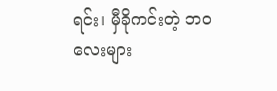ရင်း၊ မှီခိုကင်းတဲ့ ဘဝလေးများ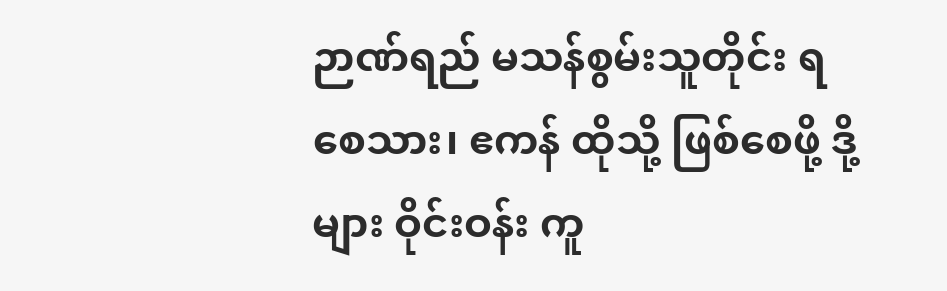ဉာဏ်ရည် မသန်စွမ်းသူတိုင်း ရစေသား၊ ဧကန် ထိုသို့ ဖြစ်စေဖို့ ဒို့များ ဝိုင်းဝန်း ကူ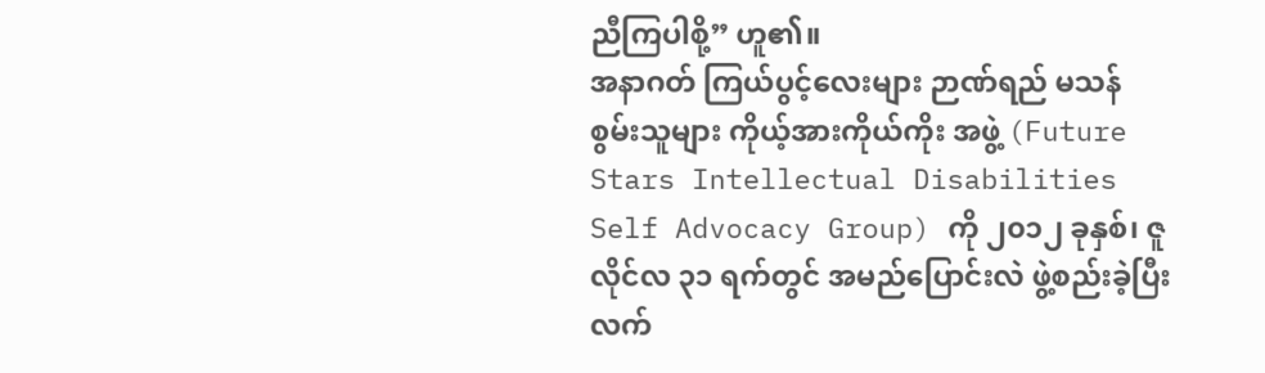ညီကြပါစို့” ဟူ၏။
အနာဂတ် ကြယ်ပွင့်လေးများ ဉာဏ်ရည် မသန် စွမ်းသူများ ကိုယ့်အားကိုယ်ကိုး အဖွဲ့ (Future Stars Intellectual Disabilities Self Advocacy Group) ကို ၂၀၁၂ ခုနှစ်၊ ဇူလိုင်လ ၃၁ ရက်တွင် အမည်ပြောင်းလဲ ဖွဲ့စည်းခဲ့ပြီး လက်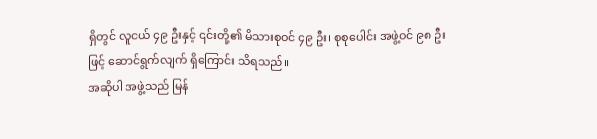ရှိတွင် လူငယ် ၄၉ ဦးနှင့် ၎င်းတို့၏ မိသားစုဝင် ၄၉ ဦး၊ စုစုပေါင်း အဖွဲ့ဝင် ၉၈ ဦးဖြင့် ဆောင်ရွက်လျက် ရှိကြောင်း သိရသည်။
အဆိုပါ အဖွဲ့သည် မြန်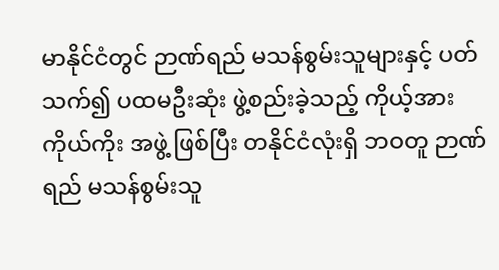မာနိုင်ငံတွင် ဉာဏ်ရည် မသန်စွမ်းသူများနှင့် ပတ်သက်၍ ပထမဦးဆုံး ဖွဲ့စည်းခဲ့သည့် ကိုယ့်အားကိုယ်ကိုး အဖွဲ့ ဖြစ်ပြီး တနိုင်ငံလုံးရှိ ဘဝတူ ဉာဏ်ရည် မသန်စွမ်းသူ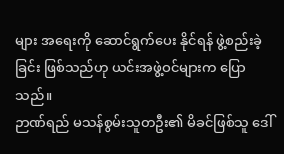များ အရေးကို ဆောင်ရွက်ပေး နိုင်ရန် ဖွဲ့စည်းခဲ့ခြင်း ဖြစ်သည်ဟု ယင်းအဖွဲ့ဝင်များက ပြောသည်။
ဉာဏ်ရည် မသန်စွမ်းသူတဦး၏ မိခင်ဖြစ်သူ ဒေါ်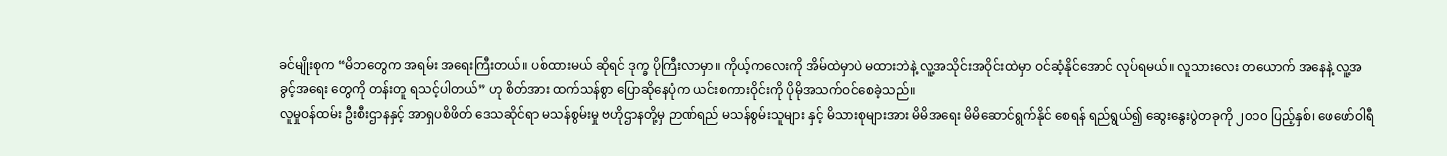ခင်မျိုးစုက “မိဘတွေက အရမ်း အရေးကြီးတယ်။ ပစ်ထားမယ် ဆိုရင် ဒုက္ခ ပိုကြီးလာမှာ။ ကိုယ့်ကလေးကို အိမ်ထဲမှာပဲ မထားဘဲနဲ့ လူ့အသိုင်းအဝိုင်းထဲမှာ ဝင်ဆံ့နိုင်အောင် လုပ်ရမယ်။ လူသားလေး တယောက် အနေနဲ့ လူ့အခွင့်အရေး တွေကို တန်းတူ ရသင့်ပါတယ်” ဟု စိတ်အား ထက်သန်စွာ ပြောဆိုနေပုံက ယင်းစကားဝိုင်းကို ပိုမိုအသက်ဝင်စေခဲ့သည်။
လူမှုဝန်ထမ်း ဦးစီးဌာနနှင့် အာရှပစိဖိတ် ဒေသဆိုင်ရာ မသန်စွမ်းမှု ဗဟိုဌာနတို့မှ ဉာဏ်ရည် မသန်စွမ်းသူများ နှင့် မိသားစုများအား မိမိအရေး မိမိဆောင်ရွက်နိုင် စေရန် ရည်ရွယ်၍ ဆွေးနွေးပွဲတခုကို ၂၀၁၀ ပြည့်နှစ်၊ ဖေဖော်ဝါရီ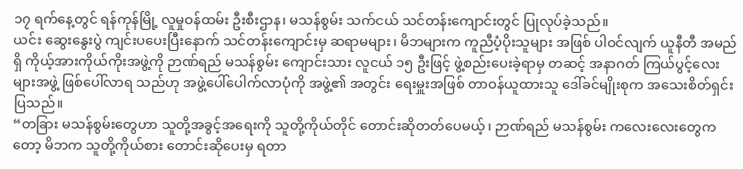၁၇ ရက်နေ့တွင် ရန်ကုန်မြို့ လူမှုဝန်ထမ်း ဦးစီးဌာန၊ မသန်စွမ်း သက်ငယ် သင်တန်းကျောင်းတွင် ပြုလုပ်ခဲ့သည်။
ယင်း ဆွေးနွေးပွဲ ကျင်းပပေးပြီးနောက် သင်တန်းကျောင်းမှ ဆရာမများ၊ မိဘများက ကူညီပံ့ပိုးသူများ အဖြစ် ပါဝင်လျက် ယူနီတီ အမည်ရှိ ကိုယ့်အားကိုယ်ကိုးအဖွဲ့ကို ဉာဏ်ရည် မသန်စွမ်း ကျောင်းသား လူငယ် ၁၅ ဦးဖြင့် ဖွဲ့စည်းပေးခဲ့ရာမှ တဆင့် အနာဂတ် ကြယ်ပွင့်လေးများအဖွဲ့ ဖြစ်ပေါ်လာရ သည်ဟု အဖွဲ့ပေါ်ပေါက်လာပုံကို အဖွဲ့၏ အတွင်း ရေးမှူးအဖြစ် တာဝန်ယူထားသူ ဒေါ်ခင်မျိုးစုက အသေးစိတ်ရှင်းပြသည်။
“တခြား မသန်စွမ်းတွေဟာ သူတို့အခွင့်အရေးကို သူတို့ကိုယ်တိုင် တောင်းဆိုတတ်ပေမယ့်၊ ဉာဏ်ရည် မသန်စွမ်း ကလေးလေးတွေကတော့ မိဘက သူတို့ကိုယ်စား တောင်းဆိုပေးမှ ရတာ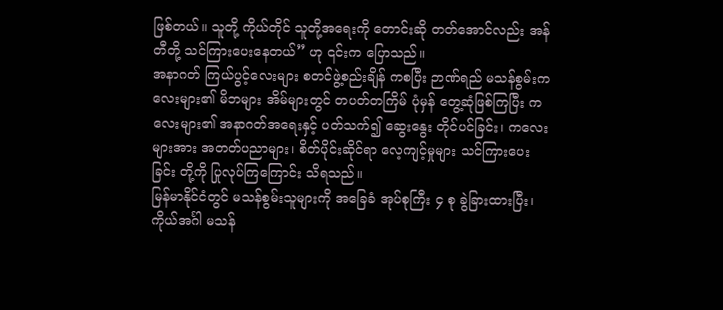ဖြစ်တယ်။ သူတို့ ကိုယ်တိုင် သူတို့အရေးကို တောင်းဆို တတ်အောင်လည်း အန်တီတို့ သင်ကြားပေးနေတယ်” ဟု ၎င်းက ပြောသည်။
အနာဂတ် ကြယ်ပွင့်လေးများ စတင်ဖွဲ့စည်းချိန် ကစပြီး ဉာဏ်ရည် မသန်စွမ်းကလေးများ၏ မိဘများ အိမ်များတွင် တပတ်တကြိမ် ပုံမှန် တွေ့ဆုံဖြစ်ကြပြီး ကလေးများ၏ အနာဂတ်အရေးနှင့် ပတ်သက်၍ ဆွေးနွေး တိုင်ပင်ခြင်း၊ ကလေးများအား အတတ်ပညာများ၊ စိတ်ပိုင်းဆိုင်ရာ လေ့ကျင့်မှုများ သင်ကြားပေးခြင်း တို့ကို ပြုလုပ်ကြကြောင်း သိရသည်။
မြန်မာနိုင်ငံတွင် မသန်စွမ်းသူများကို အခြေခံ အုပ်စုကြီး ၄ စု ခွဲခြားထားပြီး၊ ကိုယ်အင်္ဂါ မသန်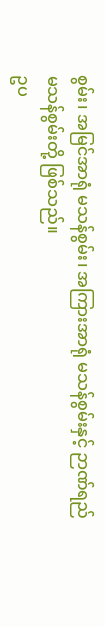စွမ်း၊ အမြင်အာရုံ မသန်စွမ်း၊ အကြားအာရုံ မသန်စွမ်းနှင့် ဉာဏ်ရည် မသန်စွမ်းတို့ ဖြစ်သည်။
ဥပ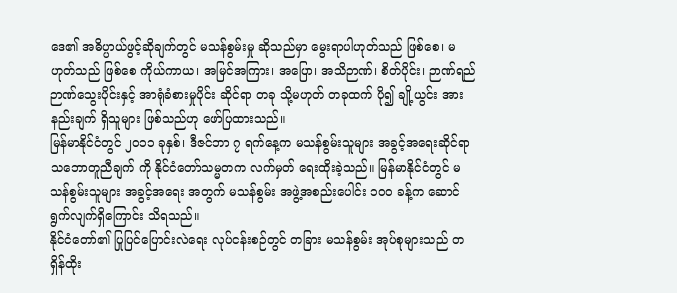ဒေ၏ အဓိပ္ပာယ်ဖွင့်ဆိုချက်တွင် မသန်စွမ်းမှု ဆိုသည်မှာ မွေးရာပါဟုတ်သည် ဖြစ်စေ၊ မဟုတ်သည် ဖြစ်စေ ကိုယ်ကာယ၊ အမြင်အကြား၊ အပြော၊ အသိဉာဏ်၊ စိတ်ပိုင်း၊ ဉာဏ်ရည် ဉာဏ်သွေးပိုင်းနှင့် အာရုံခံစားမှုပိုင်း ဆိုင်ရာ တခု သို့မဟုတ် တခုထက် ပို၍ ချို့ယွင်း အားနည်းချက် ရှိသူများ ဖြစ်သည်ဟု ဖော်ပြထားသည်။
မြန်မာနိုင်ငံတွင် ၂၀၁၁ ခုနှစ်၊ ဒီဇင်ဘာ ၇ ရက်နေ့က မသန်စွမ်းသူများ အခွင့်အရေးဆိုင်ရာ သဘောတူညီချက် ကို နိုင်ငံတော်သမ္မတက လက်မှတ် ရေးထိုးခဲ့သည်။ မြန်မာနိုင်ငံတွင် မသန်စွမ်းသူများ အခွင့်အရေး အတွက် မသန်စွမ်း အဖွဲ့အစည်းပေါင်း ၁၀ဝ ခန့်က ဆောင်ရွက်လျက်ရှိကြောင်း သိရသည်။
နိုင်ငံတော်၏ ပြုပြင်ပြောင်းလဲရေး လုပ်ငန်းစဉ်တွင် တခြား မသန်စွမ်း အုပ်စုများသည် တရှိန်ထိုး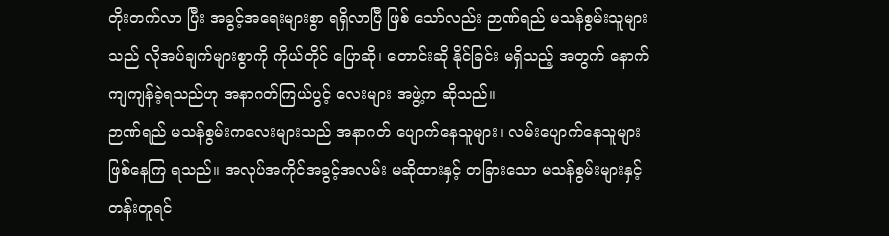တိုးတက်လာ ပြီး အခွင့်အရေးများစွာ ရရှိလာပြီ ဖြစ် သော်လည်း ဉာဏ်ရည် မသန်စွမ်းသူများသည် လိုအပ်ချက်များစွာကို ကိုယ်တိုင် ပြောဆို၊ တောင်းဆို နိုင်ခြင်း မရှိသည့် အတွက် နောက်ကျကျန်ခဲ့ရသည်ဟု အနာဂတ်ကြယ်ပွင့် လေးများ အဖွဲ့က ဆိုသည်။
ဉာဏ်ရည် မသန်စွမ်းကလေးများသည် အနာဂတ် ပျောက်နေသူများ၊ လမ်းပျောက်နေသူများ ဖြစ်နေကြ ရသည်။ အလုပ်အကိုင်အခွင့်အလမ်း မဆိုထားနှင့် တခြားသော မသန်စွမ်းများနှင့် တန်းတူရင်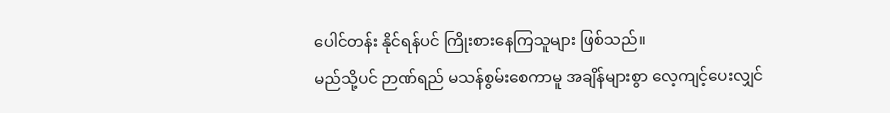ပေါင်တန်း နိုင်ရန်ပင် ကြိုးစားနေကြသူများ ဖြစ်သည်။
မည်သို့ပင် ဉာဏ်ရည် မသန်စွမ်းစေကာမူ အချိန်များစွာ လေ့ကျင့်ပေးလျှင်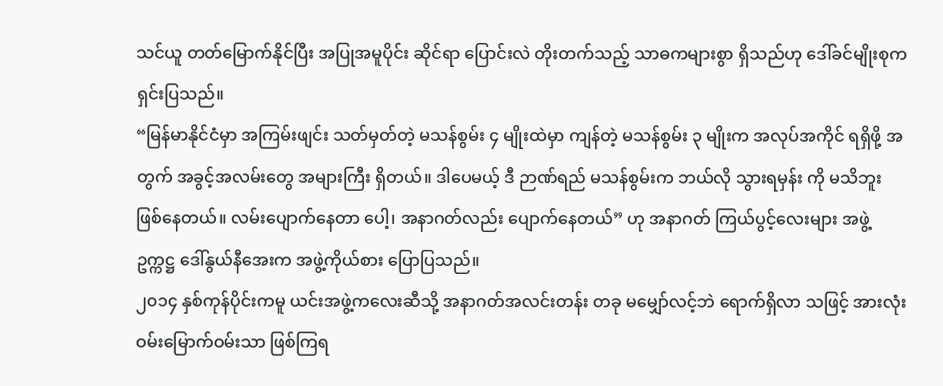သင်ယူ တတ်မြောက်နိုင်ပြီး အပြုအမူပိုင်း ဆိုင်ရာ ပြောင်းလဲ တိုးတက်သည့် သာဓကများစွာ ရှိသည်ဟု ဒေါ်ခင်မျိုးစုက ရှင်းပြသည်။
“မြန်မာနိုင်ငံမှာ အကြမ်းဖျင်း သတ်မှတ်တဲ့ မသန်စွမ်း ၄ မျိုးထဲမှာ ကျန်တဲ့ မသန်စွမ်း ၃ မျိုးက အလုပ်အကိုင် ရရှိဖို့ အတွက် အခွင့်အလမ်းတွေ အများကြီး ရှိတယ်။ ဒါပေမယ့် ဒီ ဉာဏ်ရည် မသန်စွမ်းက ဘယ်လို သွားရမှန်း ကို မသိဘူး ဖြစ်နေတယ်။ လမ်းပျောက်နေတာ ပေါ့၊ အနာဂတ်လည်း ပျောက်နေတယ်” ဟု အနာဂတ် ကြယ်ပွင့်လေးများ အဖွဲ့ ဥက္ကဋ္ဌ ဒေါ်နွယ်နီအေးက အဖွဲ့ကိုယ်စား ပြောပြသည်။
၂၀၁၄ နှစ်ကုန်ပိုင်းကမူ ယင်းအဖွဲ့ကလေးဆီသို့ အနာဂတ်အလင်းတန်း တခု မမျှော်လင့်ဘဲ ရောက်ရှိလာ သဖြင့် အားလုံး ဝမ်းမြောက်ဝမ်းသာ ဖြစ်ကြရ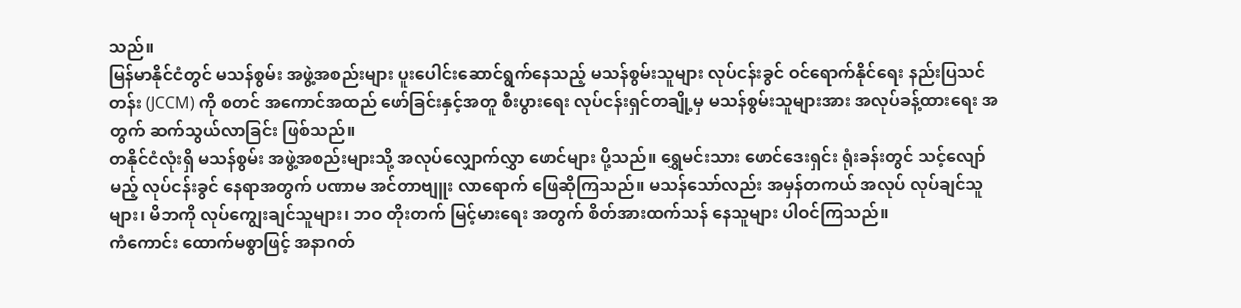သည်။
မြန်မာနိုင်ငံတွင် မသန်စွမ်း အဖွဲ့အစည်းများ ပူးပေါင်းဆောင်ရွက်နေသည့် မသန်စွမ်းသူများ လုပ်ငန်းခွင် ဝင်ရောက်နိုင်ရေး နည်းပြသင်တန်း (JCCM) ကို စတင် အကောင်အထည် ဖော်ခြင်းနှင့်အတူ စီးပွားရေး လုပ်ငန်းရှင်တချို့မှ မသန်စွမ်းသူများအား အလုပ်ခန့်ထားရေး အတွက် ဆက်သွယ်လာခြင်း ဖြစ်သည်။
တနိုင်ငံလုံးရှိ မသန်စွမ်း အဖွဲ့အစည်းများသို့ အလုပ်လျှောက်လွှာ ဖောင်များ ပို့သည်။ ရွှေမင်းသား ဖောင်ဒေးရှင်း ရုံးခန်းတွင် သင့်လျော်မည့် လုပ်ငန်းခွင် နေရာအတွက် ပဏာမ အင်တာဗျူး လာရောက် ဖြေဆိုကြသည်။ မသန်သော်လည်း အမှန်တကယ် အလုပ် လုပ်ချင်သူများ၊ မိဘကို လုပ်ကျွေးချင်သူများ၊ ဘဝ တိုးတက် မြင့်မားရေး အတွက် စိတ်အားထက်သန် နေသူများ ပါဝင်ကြသည်။
ကံကောင်း ထောက်မစွာဖြင့် အနာဂတ်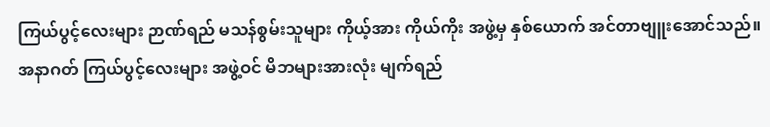ကြယ်ပွင့်လေးများ ဉာဏ်ရည် မသန်စွမ်းသူများ ကိုယ့်အား ကိုယ်ကိုး အဖွဲ့မှ နှစ်ယောက် အင်တာဗျူးအောင်သည်။ အနာဂတ် ကြယ်ပွင့်လေးများ အဖွဲ့ဝင် မိဘများအားလုံး မျက်ရည်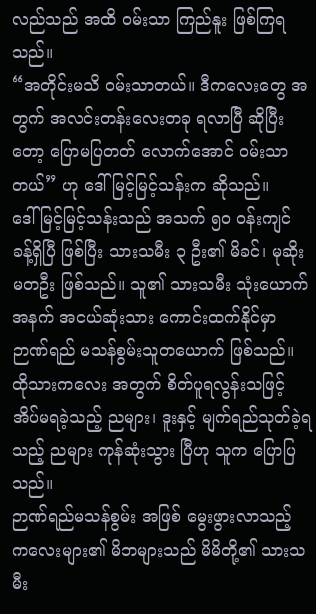လည်သည် အထိ ဝမ်းသာ ကြည်နူး ဖြစ်ကြရသည်။
“အတိုင်းမသိ ဝမ်းသာတယ်။ ဒီကလေးတွေ အတွက် အလင်းတန်းလေးတခု ရလာပြီ ဆိုပြီးတော့ ပြောမပြတတ် လောက်အောင် ဝမ်းသာတယ်” ဟု ဒေါ်မြင့်မြင့်သန်းက ဆိုသည်။
ဒေါ်မြင့်မြင့်သန်းသည် အသက် ၅၀ ဝန်းကျင် ခန့်ရှိပြီ ဖြစ်ပြီး သားသမီး ၃ ဦး၏ မိခင်၊ မုဆိုးမတဦး ဖြစ်သည်။ သူ၏ သားသမီး သုံးယောက် အနက် အငယ်ဆုံးသား ကောင်းထက်နိုင်မှာ ဉာဏ်ရည် မသန်စွမ်းသူတယောက် ဖြစ်သည်။ ထိုသားကလေး အတွက် စိတ်ပူရလွန်းသဖြင့် အိပ်မရခဲ့သည့် ညများ၊ ဒူးနှင့် မျက်ရည်သုတ်ခဲ့ရသည့် ညများ ကုန်ဆုံးသွား ပြီဟု သူက ပြောပြသည်။
ဉာဏ်ရည်မသန်စွမ်း အဖြစ် မွေးဖွားလာသည့် ကလေးများ၏ မိဘများသည် မိမိတို့၏ သားသမီး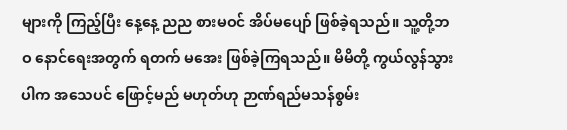များကို ကြည့်ပြီး နေ့နေ့ ညည စားမဝင် အိပ်မပျော် ဖြစ်ခဲ့ရသည်။ သူ့တို့ဘဝ နောင်ရေးအတွက် ရတက် မအေး ဖြစ်ခဲ့ကြရသည်။ မိမိတို့ ကွယ်လွန်သွားပါက အသေပင် ဖြောင့်မည် မဟုတ်ဟု ဉာဏ်ရည်မသန်စွမ်း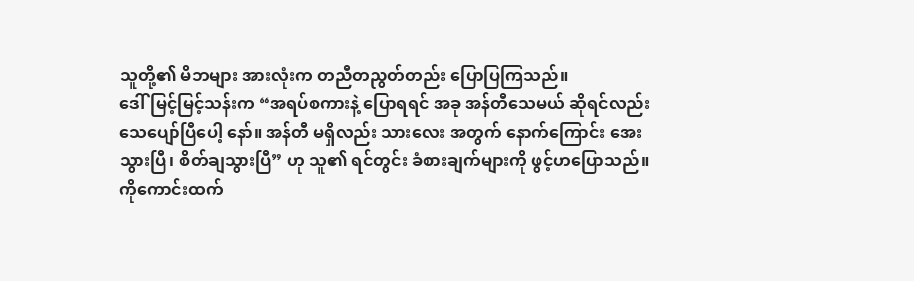သူတို့၏ မိဘများ အားလုံးက တညီတညွတ်တည်း ပြောပြကြသည်။
ဒေါ်မြင့်မြင့်သန်းက “အရပ်စကားနဲ့ ပြောရရင် အခု အန်တီသေမယ် ဆိုရင်လည်း သေပျော်ပြီပေါ့ နော်။ အန်တီ မရှိလည်း သားလေး အတွက် နောက်ကြောင်း အေးသွားပြီ၊ စိတ်ချသွားပြီ” ဟု သူ၏ ရင်တွင်း ခံစားချက်များကို ဖွင့်ဟပြောသည်။
ကိုကောင်းထက်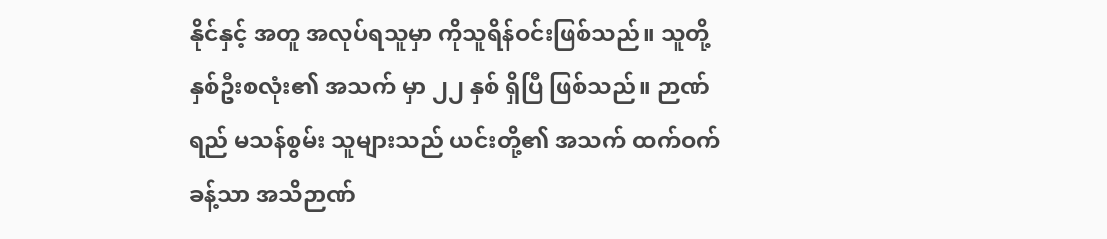နိုင်နှင့် အတူ အလုပ်ရသူမှာ ကိုသူရိန်ဝင်းဖြစ်သည်။ သူတို့ နှစ်ဦးစလုံး၏ အသက် မှာ ၂၂ နှစ် ရှိပြီ ဖြစ်သည်။ ဉာဏ်ရည် မသန်စွမ်း သူများသည် ယင်းတို့၏ အသက် ထက်ဝက်ခန့်သာ အသိဉာဏ်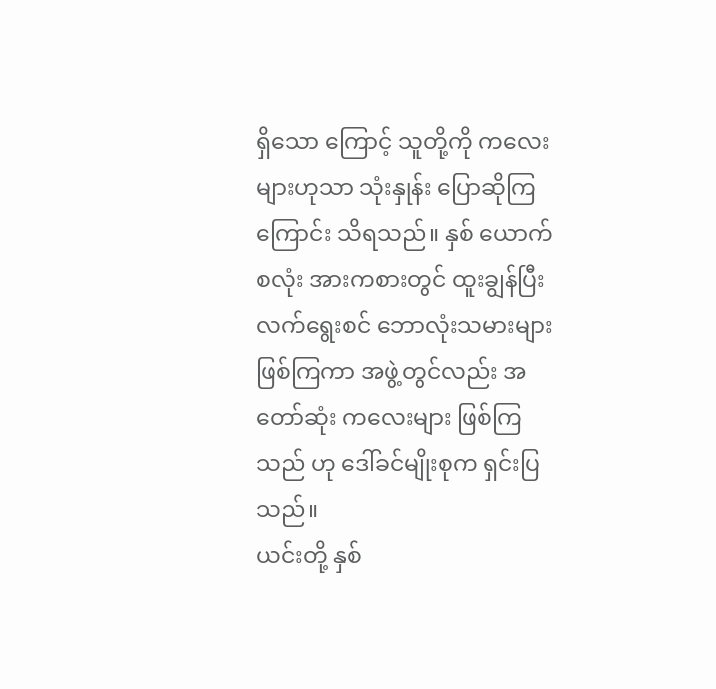ရှိသော ကြောင့် သူတို့ကို ကလေးများဟုသာ သုံးနှုန်း ပြောဆိုကြကြောင်း သိရသည်။ နှစ် ယောက်စလုံး အားကစားတွင် ထူးချွန်ပြီး လက်ရွေးစင် ဘောလုံးသမားများ ဖြစ်ကြကာ အဖွဲ့တွင်လည်း အတော်ဆုံး ကလေးများ ဖြစ်ကြသည် ဟု ဒေါ်ခင်မျိုးစုက ရှင်းပြသည်။
ယင်းတို့ နှစ်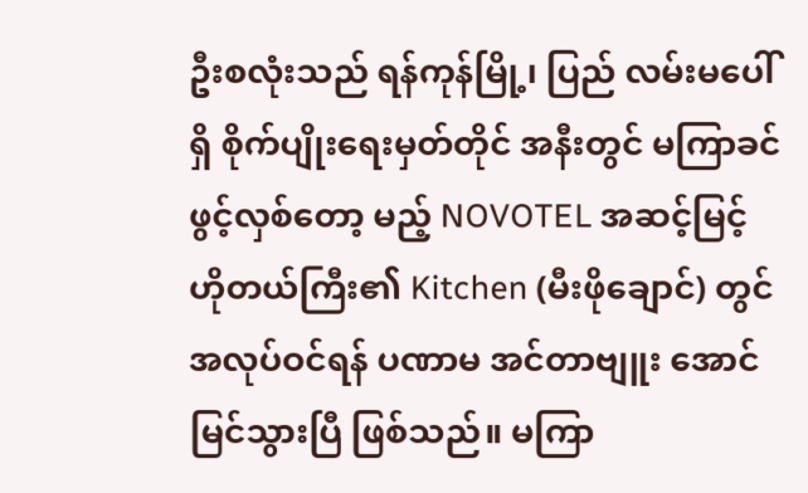ဦးစလုံးသည် ရန်ကုန်မြို့၊ ပြည် လမ်းမပေါ်ရှိ စိုက်ပျိုးရေးမှတ်တိုင် အနီးတွင် မကြာခင် ဖွင့်လှစ်တော့ မည့် NOVOTEL အဆင့်မြင့် ဟိုတယ်ကြီး၏ Kitchen (မီးဖိုချောင်) တွင် အလုပ်ဝင်ရန် ပဏာမ အင်တာဗျူး အောင်မြင်သွားပြီ ဖြစ်သည်။ မကြာ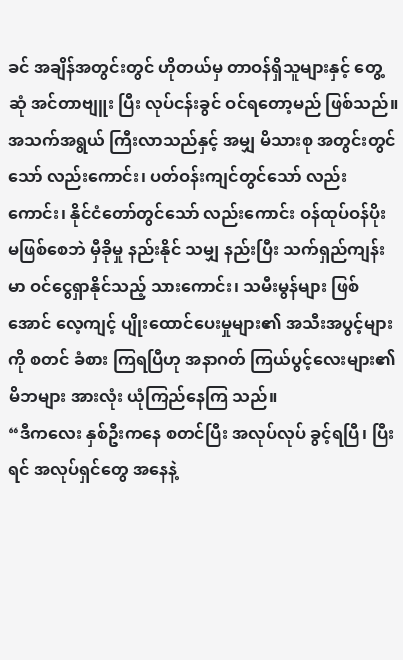ခင် အချိန်အတွင်းတွင် ဟိုတယ်မှ တာဝန်ရှိသူများနှင့် တွေ့ဆုံ အင်တာဗျူး ပြီး လုပ်ငန်းခွင် ဝင်ရတော့မည် ဖြစ်သည်။
အသက်အရွယ် ကြီးလာသည်နှင့် အမျှ မိသားစု အတွင်းတွင်သော် လည်းကောင်း၊ ပတ်ဝန်းကျင်တွင်သော် လည်းကောင်း၊ နိုင်ငံတော်တွင်သော် လည်းကောင်း ဝန်ထုပ်ဝန်ပိုး မဖြစ်စေဘဲ မှီခိုမှု နည်းနိုင် သမျှ နည်းပြီး သက်ရှည်ကျန်းမာ ဝင်ငွေရှာနိုင်သည့် သားကောင်း၊ သမီးမွန်များ ဖြစ်အောင် လေ့ကျင့် ပျိုးထောင်ပေးမှုများ၏ အသီးအပွင့်များကို စတင် ခံစား ကြရပြီဟု အနာဂတ် ကြယ်ပွင့်လေးများ၏ မိဘများ အားလုံး ယုံကြည်နေကြ သည်။
“ဒီကလေး နှစ်ဦးကနေ စတင်ပြီး အလုပ်လုပ် ခွင့်ရပြီ၊ ပြီးရင် အလုပ်ရှင်တွေ အနေနဲ့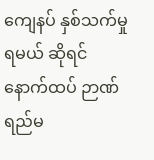ကျေနပ် နှစ်သက်မှု ရမယ် ဆိုရင် နောက်ထပ် ဉာဏ်ရည်မ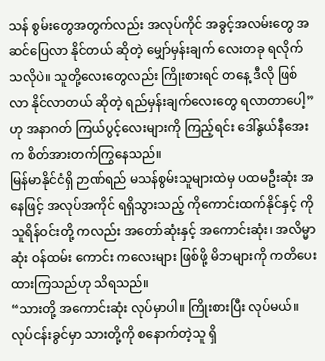သန် စွမ်းတွေအတွက်လည်း အလုပ်ကိုင် အခွင့်အလမ်းတွေ အဆင်ပြေလာ နိုင်တယ် ဆိုတဲ့ မျှော်မှန်းချက် လေးတခု ရလိုက်သလိုပဲ။ သူတို့လေးတွေလည်း ကြိုးစားရင် တနေ့ ဒီလို ဖြစ်လာ နိုင်လာတယ် ဆိုတဲ့ ရည်မှန်းချက်လေးတွေ ရလာတာပေါ့” ဟု အနာဂတ် ကြယ်ပွင့်လေးများကို ကြည့်ရင်း ဒေါ်နွယ်နီအေးက စိတ်အားတက်ကြွနေသည်။
မြန်မာနိုင်ငံရှိ ဉာဏ်ရည် မသန်စွမ်းသူများထဲမှ ပထမဦးဆုံး အနေဖြင့် အလုပ်အကိုင် ရရှိသွားသည့် ကိုကောင်းထက်နိုင်နှင့် ကိုသူရိန်ဝင်းတို့ ကလည်း အတော်ဆုံးနှင့် အကောင်းဆုံး၊ အလိမ္မာဆုံး ဝန်ထမ်း ကောင်း ကလေးများ ဖြစ်ဖို့ မိဘများကို ကတိပေး ထားကြသည်ဟု သိရသည်။
“သားတို့ အကောင်းဆုံး လုပ်မှာပါ။ ကြိုးစားပြီး လုပ်မယ်။ လုပ်ငန်းခွင်မှာ သားတို့ကို စနောက်တဲ့သူ ရှိ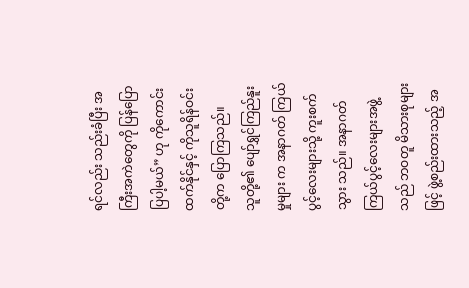ရင်လည်း သည်းခံပြီး အကြီးအကဲတွေကို ပြန်ပြော ပြပါ့မယ်” ဟု ကိုကောင်းထက်နိုင်နှင့် ကိုသူရိန်ဝင်း တို့က ပြောကြသည်။
သူတို့၏ ပျော်ရွှင်ကြည်နူးမှုများ က အနာဂတ် ကြယ်ပွင့်လေးများသို့ ကူးစက်သွား သည်။ အနာဂတ် ကြယ်ပွင့်လေးများအဖွဲ့သည် ဘဝတူ မိသားစုများဖြင့် ဖွဲ့စည်းထားသည့် အ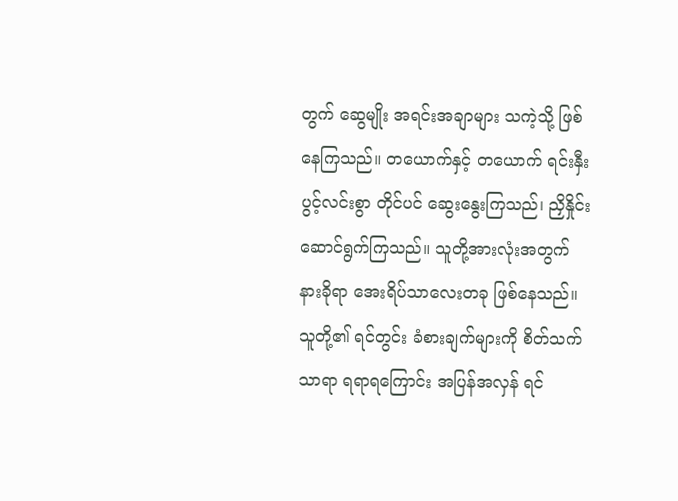တွက် ဆွေမျိုး အရင်းအချာများ သကဲ့သို့ ဖြစ်နေကြသည်။ တယောက်နှင့် တယောက် ရင်းနှီးပွင့်လင်းစွာ တိုင်ပင် ဆွေးနွေးကြသည်၊ ညှိနှိုင်းဆောင်ရွက်ကြသည်။ သူတို့အားလုံးအတွက် နားခိုရာ အေးရိပ်သာလေးတခု ဖြစ်နေသည်။ သူတို့၏ ရင်တွင်း ခံစားချက်များကို စိတ်သက်သာရာ ရရာရကြောင်း အပြန်အလှန် ရင်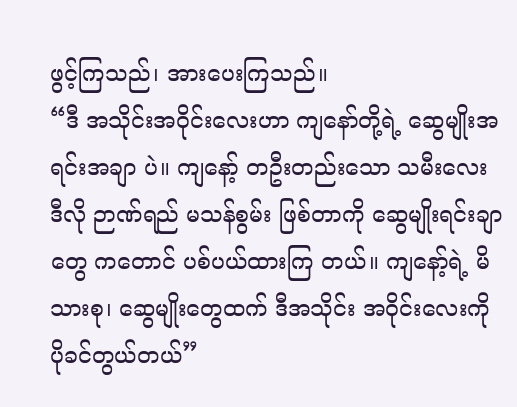ဖွင့်ကြသည်၊ အားပေးကြသည်။
“ဒီ အသိုင်းအဝိုင်းလေးဟာ ကျနော်တို့ရဲ့ ဆွေမျိုးအရင်းအချာ ပဲ။ ကျနော့် တဦးတည်းသော သမီးလေး ဒီလို ဉာဏ်ရည် မသန်စွမ်း ဖြစ်တာကို ဆွေမျိုးရင်းချာတွေ ကတောင် ပစ်ပယ်ထားကြ တယ်။ ကျနော့်ရဲ့ မိသားစု၊ ဆွေမျိုးတွေထက် ဒီအသိုင်း အဝိုင်းလေးကို ပိုခင်တွယ်တယ်”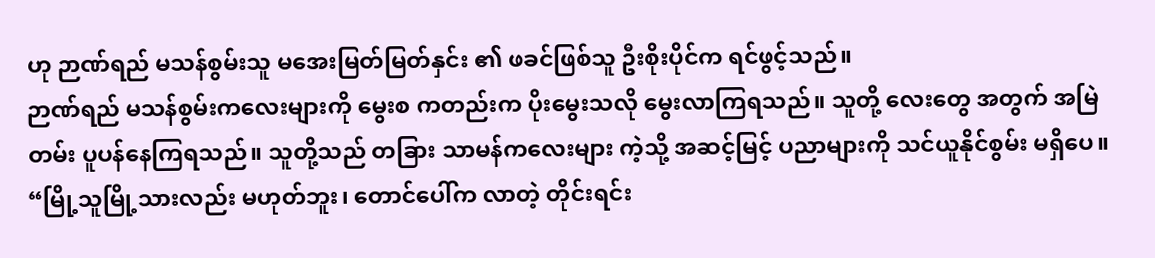ဟု ဉာဏ်ရည် မသန်စွမ်းသူ မအေးမြတ်မြတ်နှင်း ၏ ဖခင်ဖြစ်သူ ဦးစိုးပိုင်က ရင်ဖွင့်သည်။
ဉာဏ်ရည် မသန်စွမ်းကလေးများကို မွေးစ ကတည်းက ပိုးမွေးသလို မွေးလာကြရသည်။ သူတို့ လေးတွေ အတွက် အမြဲတမ်း ပူပန်နေကြရသည်။ သူတို့သည် တခြား သာမန်ကလေးများ ကဲ့သို့ အဆင့်မြင့် ပညာများကို သင်ယူနိုင်စွမ်း မရှိပေ။
“မြို့သူမြို့သားလည်း မဟုတ်ဘူး၊ တောင်ပေါ်က လာတဲ့ တိုင်းရင်း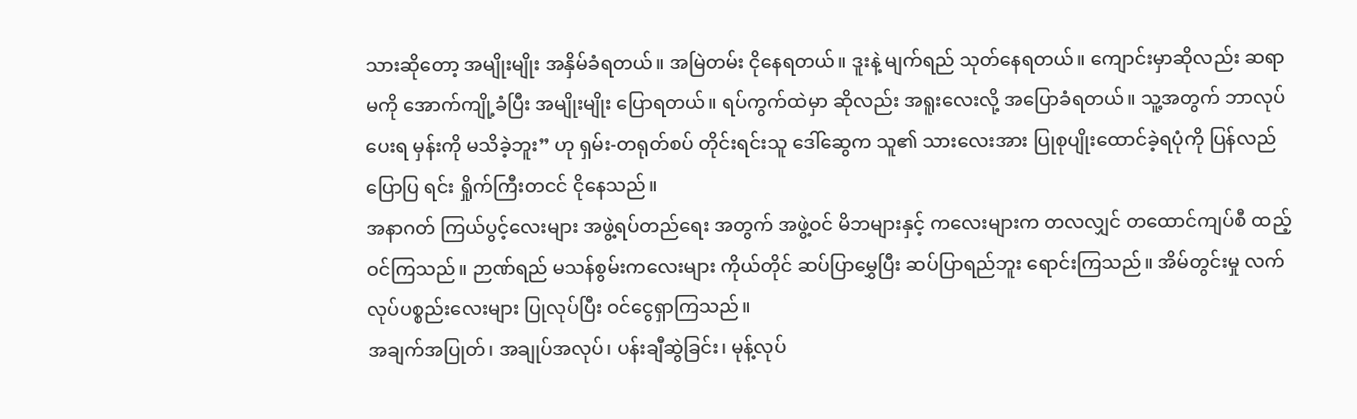သားဆိုတော့ အမျိုးမျိုး အနှိမ်ခံရတယ်။ အမြဲတမ်း ငိုနေရတယ်။ ဒူးနဲ့ မျက်ရည် သုတ်နေရတယ်။ ကျောင်းမှာဆိုလည်း ဆရာမကို အောက်ကျို့ခံပြီး အမျိုးမျိုး ပြောရတယ်။ ရပ်ကွက်ထဲမှာ ဆိုလည်း အရူးလေးလို့ အပြောခံရတယ်။ သူ့အတွက် ဘာလုပ်ပေးရ မှန်းကို မသိခဲ့ဘူး” ဟု ရှမ်း-တရုတ်စပ် တိုင်းရင်းသူ ဒေါ်ဆွေက သူ၏ သားလေးအား ပြုစုပျိုးထောင်ခဲ့ရပုံကို ပြန်လည်ပြောပြ ရင်း ရှိုက်ကြီးတငင် ငိုနေသည်။
အနာဂတ် ကြယ်ပွင့်လေးများ အဖွဲ့ရပ်တည်ရေး အတွက် အဖွဲ့ဝင် မိဘများနှင့် ကလေးများက တလလျှင် တထောင်ကျပ်စီ ထည့်ဝင်ကြသည်။ ဉာဏ်ရည် မသန်စွမ်းကလေးများ ကိုယ်တိုင် ဆပ်ပြာမွှေပြီး ဆပ်ပြာရည်ဘူး ရောင်းကြသည်။ အိမ်တွင်းမှု လက်လုပ်ပစ္စည်းလေးများ ပြုလုပ်ပြီး ဝင်ငွေရှာကြသည်။
အချက်အပြုတ်၊ အချုပ်အလုပ်၊ ပန်းချီဆွဲခြင်း၊ မုန့်လုပ်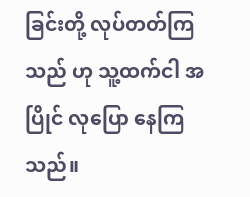ခြင်းတို့ လုပ်တတ်ကြသည် ဟု သူ့ထက်ငါ အပြိုင် လုပြော နေကြသည်။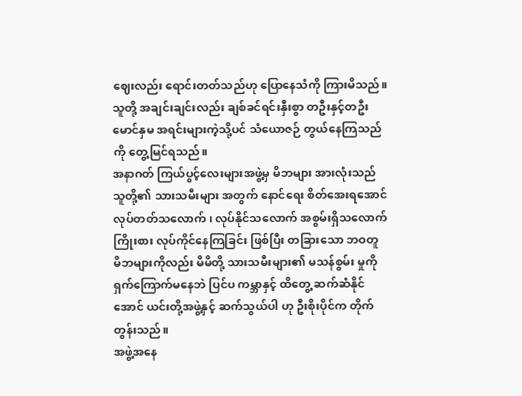ဈေးလည်း ရောင်းတတ်သည်ဟု ပြောနေသံကို ကြားမိသည်။ သူတို့ အချင်းချင်းလည်း ချစ်ခင်ရင်းနှီးစွာ တဦးနှင့်တဦး မောင်နှမ အရင်းများကဲ့သို့ပင် သံယောဇဉ် တွယ်နေကြသည်ကို တွေ့မြင်ရသည်။
အနာဂတ် ကြယ်ပွင့်လေးများအဖွဲ့မှ မိဘများ အားလုံးသည် သူတို့၏ သားသမီးများ အတွက် နောင်ရေး စိတ်အေးရအောင် လုပ်တတ်သလောက်၊ လုပ်နိုင်သလောက် အစွမ်းရှိသလောက် ကြိုးစား လုပ်ကိုင်နေကြခြင်း ဖြစ်ပြီး တခြားသော ဘဝတူ မိဘများကိုလည်း မိမိတို့ သားသမီးများ၏ မသန်စွမ်း မှုကို ရှက်ကြောက်မနေဘဲ ပြင်ပ ကမ္ဘာနှင့် ထိတွေ့ ဆက်ဆံနိုင်အောင် ယင်းတို့အဖွဲ့နှင့် ဆက်သွယ်ပါ ဟု ဦးစိုးပိုင်က တိုက်တွန်းသည်။
အဖွဲ့အနေ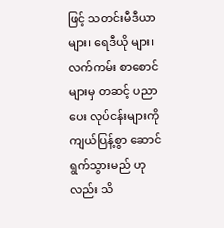ဖြင့် သတင်းမီဒီယာများ၊ ရေဒီယို များ၊ လက်ကမ်း စာစောင်များမှ တဆင့် ပညာပေး လုပ်ငန်းများကို ကျယ်ပြန့်စွာ ဆောင်ရွက်သွားမည် ဟုလည်း သိ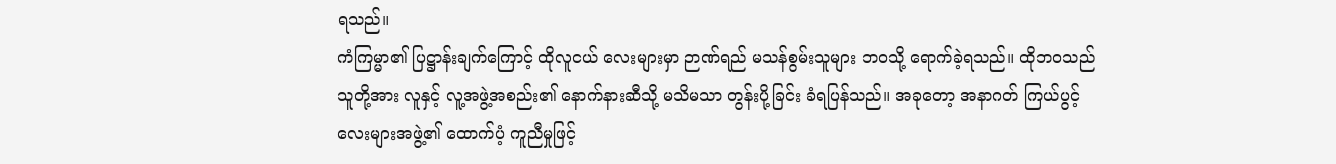ရသည်။
ကံကြမ္မာ၏ ပြဋ္ဌာန်းချက်ကြောင့် ထိုလူငယ် လေးများမှာ ဉာဏ်ရည် မသန်စွမ်းသူများ ဘဝသို့ ရောက်ခဲ့ရသည်။ ထိုဘဝသည် သူတို့အား လူနှင့် လူ့အဖွဲ့အစည်း၏ နောက်နားဆီသို့ မသိမသာ တွန်းပို့ခြင်း ခံရပြန်သည်။ အခုတော့ အနာဂတ် ကြယ်ပွင့်လေးများအဖွဲ့၏ ထောက်ပံ့ ကူညီမှုဖြင့်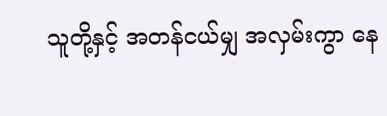သူတို့နှင့် အတန်ငယ်မျှ အလှမ်းကွာ နေ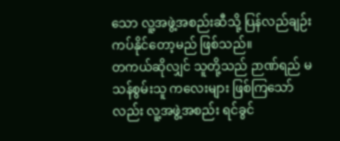သော လူ့အဖွဲ့အစည်းဆီသို့ ပြန်လည်ချဉ်းကပ်နိုင်တော့မည် ဖြစ်သည်။
တကယ်ဆိုလျှင် သူတို့သည် ဉာဏ်ရည် မသန်စွမ်းသူ ကလေးများ ဖြစ်ကြသော်လည်း လူ့အဖွဲ့အစည်း ရင်ခွင်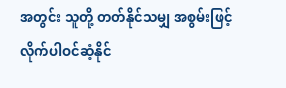အတွင်း သူတို့ တတ်နိုင်သမျှ အစွမ်းဖြင့် လိုက်ပါဝင်ဆံ့နိုင်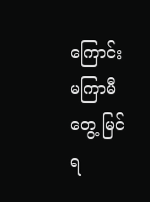ကြောင်း မကြာမီတွေ့ မြင်ရ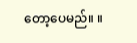တော့ပေမည်။ ။